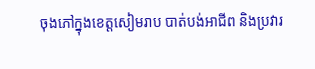ចុងភៅក្នុងខេត្តសៀមរាប បាត់បង់អាជីព និងប្រវារ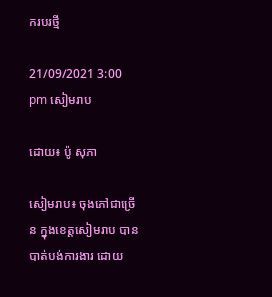ករបរថ្មី

21/09/2021 3:00 pm សៀមរាប

ដោយ៖ ប៉ូ សុភា

សៀមរាប៖ ចុងភៅជាច្រើន ក្នុងខេត្តសៀមរាប បានបាត់បង់ការងារ ដោយ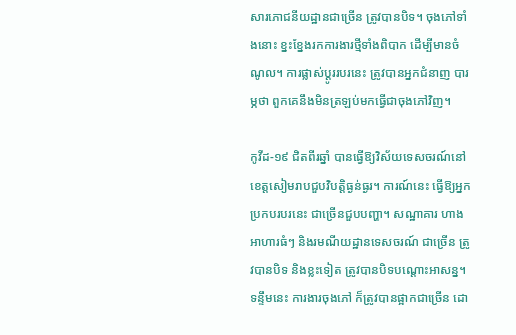សារភោជនីយដ្ឋានជាច្រើន ត្រូវបានបិទ។ ចុងភៅទាំងនោះ ខ្នះខ្នែងរកការងារថ្មីទាំងពិបាក ដើម្បីមានចំណូល។ ការផ្លាស់ប្ដូររបរនេះ ត្រូវបានអ្នកជំនាញ បារម្ភថា ពួកគេនឹងមិនត្រឡប់មកធ្វើជាចុងភៅវិញ។

កូវីដ-១៩ ជិតពីរឆ្នាំ បានធ្វើឱ្យវិស័យទេសចរណ៍នៅខេត្តសៀមរាបជួបវិបត្តិធ្ងន់ធ្ងរ។ ការណ៍នេះ ធ្វើឱ្យអ្នកប្រកបរបរនេះ ជាច្រើនជួបបញ្ហា។ សណ្ឋាគារ ហាងអាហារធំៗ និងរមណីយដ្ឋានទេសចរណ៍ ជាច្រើន ត្រូវបានបិទ និងខ្លះទៀត ត្រូវបានបិទបណ្ដោះអាសន្ន។ ទន្ទឹមនេះ ការងារចុងភៅ ក៏ត្រូវបានផ្អាកជាច្រើន ដោ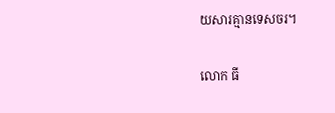យសារគ្មានទេសចរ។

លោក ធី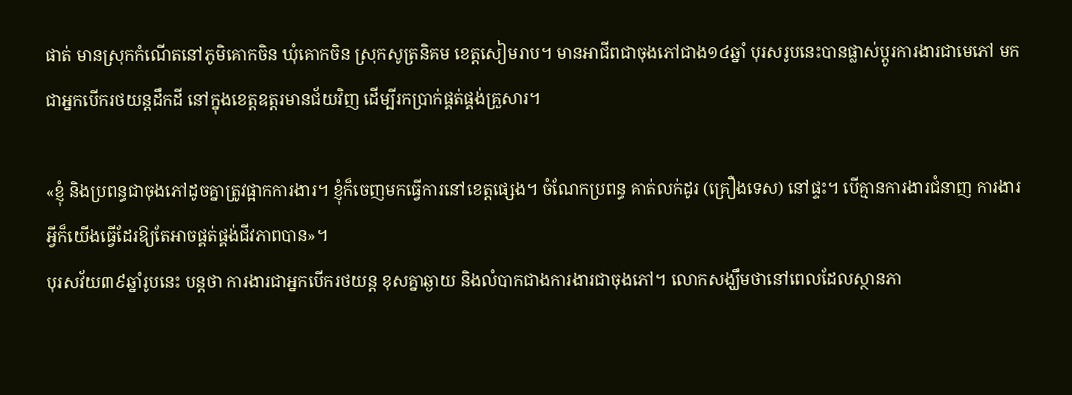ផាត់ មានស្រុកកំណើតនៅភូមិគោកចិន ឃុំគោកចិន ស្រុកសូត្រនិគម ខេត្តសៀមរាប។ មានអាជីពជាចុងភៅជាង១៤ឆ្នាំ បុរសរូបនេះបានផ្លាស់ប្តូរការងារជាមេភៅ មកជាអ្នកបើករថយន្តដឹកដី នៅក្នុងខេត្តឧត្តរមានជ័យវិញ ដើម្បីរកប្រាក់ផ្គត់ផ្គង់គ្រួសារ។

«ខ្ញុំ និងប្រពន្ធជាចុងភៅដូចគ្នាត្រូវផ្អាកការងារ។ ខ្ញុំក៏ចេញមកធ្វើការនៅខេត្តផ្សេង។ ចំណែកប្រពន្ធ គាត់លក់ដូរ (គ្រឿងទេស) នៅផ្ទះ។ បើគ្មានការងារជំនាញ ការងារអ្វីក៏យើងធ្វើដែរឱ្យតែអាចផ្គត់ផ្គង់ជីវភាពបាន»។
បុរសវ័យ៣៩ឆ្នាំរូបនេះ បន្តថា ការងារជាអ្នកបើករថយន្ត ខុសគ្នាឆ្ងាយ និងលំបាកជាងការងារជាចុងភៅ។ លោកសង្ឃឹមថានៅពេលដែលស្ថានភា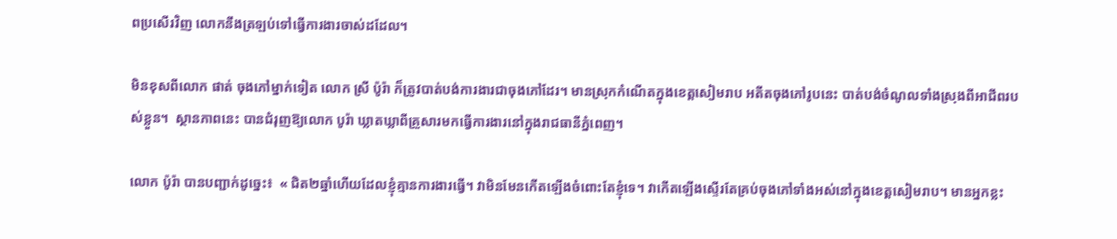ពប្រសើរវិញ លោកនឹងត្រឡប់ទៅធ្វើការងារចាស់ដដែល។

មិនខុសពីលោក ផាត់ ចុងភៅម្នាក់ទៀត លោក ស្រី ប៉ូរ៉ា ក៏ត្រូវបាត់បង់ការងារជាចុងភៅដែរ។ មានស្រុកកំណើតក្នុងខេត្តសៀមរាប អតីតចុងភៅរូបនេះ បាត់បង់ចំណូលទាំងស្រុងពីអាជីពរបស់ខ្លួន។  ស្ថានភាពនេះ បានជំរុញឱ្យលោក បូរ៉ា ឃ្លាតឃ្លាពីគ្រួសារមកធ្វើការងារនៅក្នុងរាជធានីភ្នំពេញ។

លោក ប៉ូរ៉ា បានបញ្ជាក់ដូច្នេះ៖  « ជិត២ឆ្នាំហើយដែលខ្ញុំគ្មានការងារធ្វើ។ វាមិនមែនកើតឡើងចំពោះតែខ្ញុំទេ។ វាកើតឡើងស្ទើរតែគ្រប់ចុងភៅទាំងអស់នៅក្នុងខេត្តសៀមរាប។ មានអ្នកខ្លះ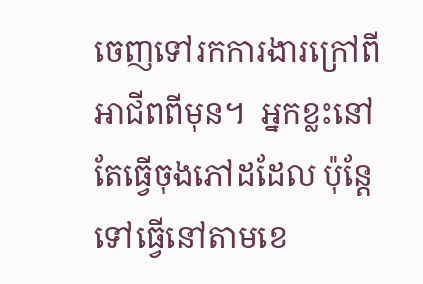ចេញទៅរកការងារក្រៅពីអាជីពពីមុន។  អ្នកខ្លះនៅតែធ្វើចុងភៅដដែល ប៉ុន្តែទៅធ្វើនៅតាមខេ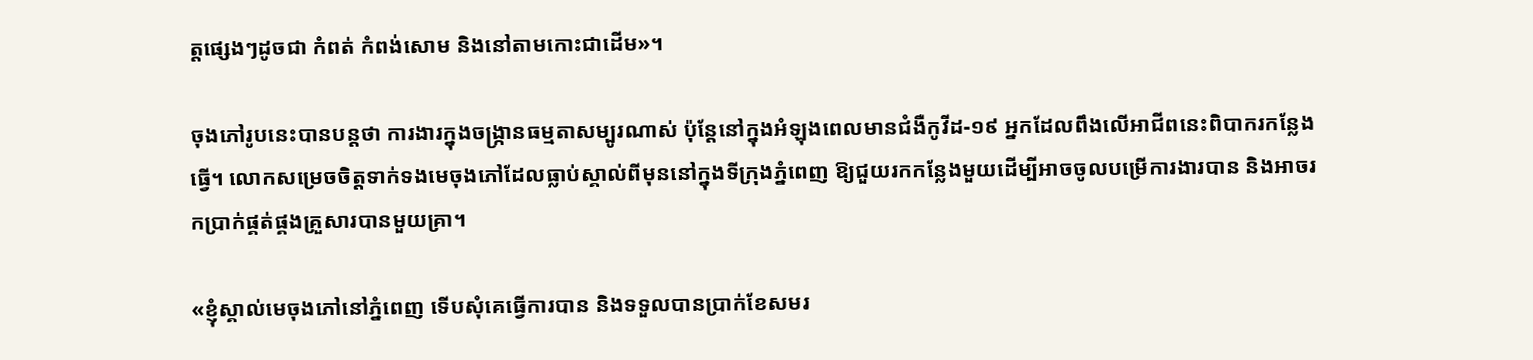ត្តផ្សេងៗដូចជា កំពត់ កំពង់សោម និងនៅតាមកោះជាដើម»។

ចុងភៅរូបនេះបានបន្តថា ការងារក្នុងចង្ក្រានធម្មតាសម្បូរណាស់ ប៉ុន្ដែនៅក្នុងអំឡុងពេលមានជំងឺកូវីដ-១៩ អ្នកដែលពឹងលើអាជីពនេះពិបាករកន្លែងធ្វើ។ លោកសម្រេចចិត្តទាក់ទងមេចុងភៅដែលធ្លាប់ស្គាល់ពីមុននៅក្នុងទីក្រុងភ្នំពេញ ឱ្យជួយរកកន្លែងមួយដើម្បីអាចចូលបម្រើការងារបាន និងអាចរកប្រាក់ផ្គត់ផ្គងគ្រួសារបានមួយគ្រា។

«ខ្ញុំស្គាល់មេចុងភៅនៅភ្នំពេញ ទើបសុំគេធ្វើការបាន និងទទួលបានប្រាក់ខែសមរ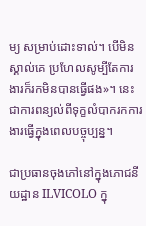ម្យ សម្រាប់ដោះទាល់។ បើមិនស្គាល់គេ ប្រហែលសូម្បីតែការងារក៏រកមិនបានធ្វើផង»។ នេះជាការពន្យល់ពីទុក្ខលំបាករកការងារធ្វើក្នុងពេលបច្ចុប្បន្ន។

ជាប្រធានចុងភៅនៅក្នុងភោជនីយដ្ឋាន ILVICOLO ក្នុ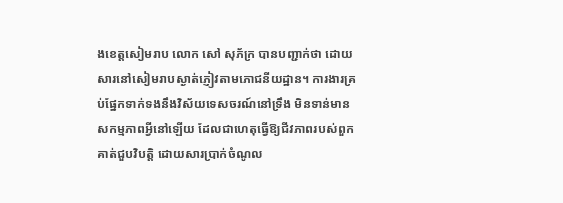ងខេត្តសៀមរាប លោក សៅ សុភ័ក្រ បានបញ្ជាក់ថា ដោយសារនៅសៀមរាបស្ងាត់ភ្ញៀវតាមភោជនីយដ្ឋាន។ ការងារគ្រប់ផ្នែកទាក់ទងនឹងវិស័យទេសចរណ៍នៅទ្រឹង មិនទាន់មានសកម្មភាពអ្វីនៅឡើយ ដែលជាហេតុធ្វើឱ្យជីវភាពរបស់ពួកគាត់ជួបវិបត្តិ ដោយសារប្រាក់ចំណូល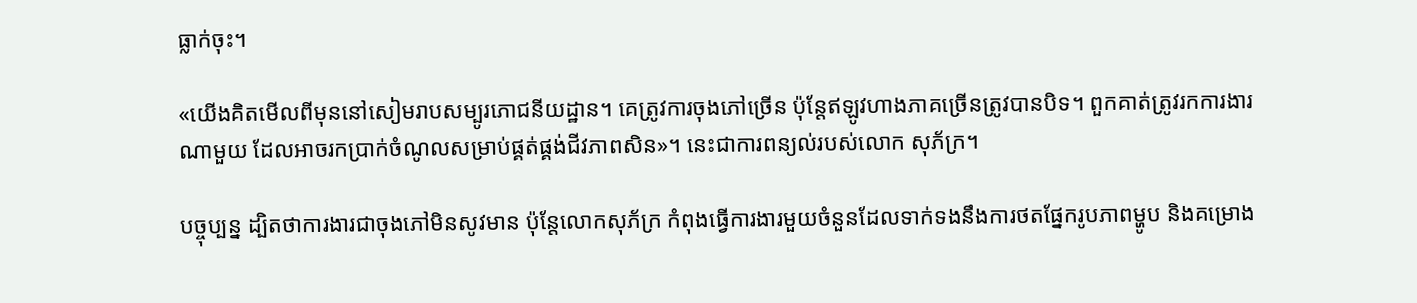ធ្លាក់ចុះ។

«យើងគិតមើលពីមុននៅសៀមរាបសម្បូរភោជនីយដ្ឋាន។ គេត្រូវការចុងភៅច្រើន ប៉ុន្តែឥឡូវហាងភាគច្រើនត្រូវបានបិទ។ ពួកគាត់ត្រូវរកការងារណាមួយ ដែលអាចរកប្រាក់ចំណូលសម្រាប់ផ្គត់ផ្គង់ជីវភាពសិន»។ នេះជាការពន្យល់របស់លោក សុភ័ក្រ។

បច្ចុប្បន្ន ដ្បិតថាការងារជាចុងភៅមិនសូវមាន ប៉ុន្តែលោកសុភ័ក្រ កំពុងធ្វើការងារមួយចំនួនដែលទាក់ទងនឹងការថតផ្នែករូបភាពម្ហូប និងគម្រោង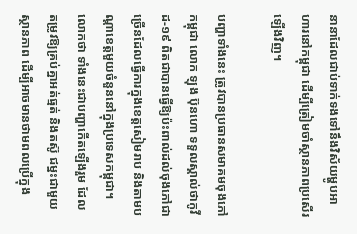នានាដែលជាប់ទាក់ទងទៅនឹងវិស័យម្ហូបអាហារនៅកម្ពុជា ដើម្បីត្រៀមចាំស្ថានភាពប្រសើរឡើងវិញ។

បញ្ហាទាំងនេះ ត្រូវបានប្រធានសមាគមចុងភៅកម្ពុជា លោក ឡុង ប៊ុនហោ ទទួលស្គាល់ថាកូវីដ-១៩ ពិតជាបានធ្វើឱ្យប៉ះពាល់ដល់ចុងភៅជាច្រើនដែលធ្វើការក្នុងខេត្តសៀមរាប និងតាមបណ្ដាខេត្តមួយចំនួននៅក្នុងប្រទេសកម្ពុជា។ លោកថា ទាំងនេះជាបញ្ហាកើតឡើងរួម ដែលតម្រូវឱ្យគ្រប់គ្នាអត់ធ្មត់ និងតស៊ូ ជម្នះជាមួយស្ថានភាព ដើម្បីអាចមានថាមពលប្រើក្នុង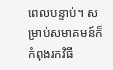ពេលបន្ទាប់។ សម្រាប់សមាគមន៍ក៏កំពុងរកវិធី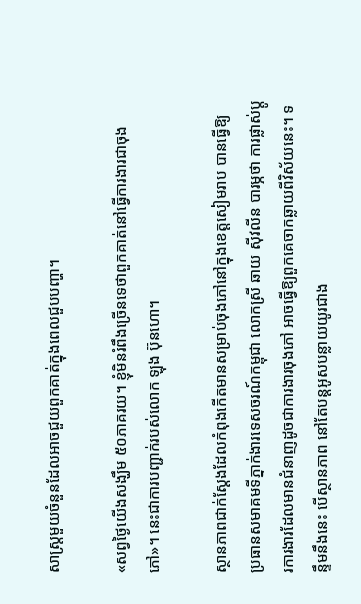សាស្រ្តមួយចំនួនដែលអាចជួយពួកគាត់ក្នុងពេលជួបបញ្ហា។

«សព្វថ្ងៃយើងសង្ឃឹម ៥០ភាគរយ។ ខ្ញុំមិនរំពឹងច្រើនទេថាពួកគាត់នៅធ្វើការងារជាចុងភៅ»។ នេះជាការបញ្ជាក់របស់លោក ឡុង ប៊ុនហោ។

ស្ថានភាពជាក់ស្ដែងដែលកំពុងកើតមានសម្រាប់ចុងភៅនៅក្នុងខេត្តសៀមរាប បានធ្វើឱ្យ ប្រធានសមាគមទីភ្នាក់ងារទេសចរណ៍កម្ពុជា លោកស្រី ឆាយ ស៊ីវលីន បារម្ភថា ការផ្លាស់ប្តូរការងារដែលមានជំនាញដូចជាការងារចុងភៅ អាចធ្វើឱ្យពួកគេចាកឆ្លាយពីវិស័យនេះ។ ទន្ទឹមនឹងនេះ បើស្ថានភាព នៅតែបន្តអូសបន្លាយយូរជាង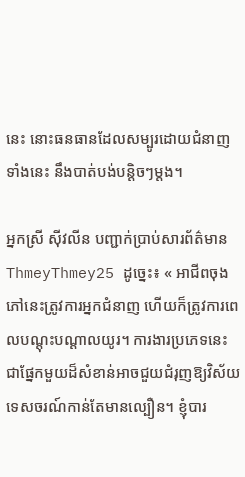នេះ នោះធនធានដែលសម្បូរដោយជំនាញទាំងនេះ នឹងបាត់បង់បន្តិចៗម្តង។

អ្នកស្រី ស៊ីវលីន បញ្ជាក់ប្រាប់សារព័ត៌មាន ThmeyThmey25 ដូច្នេះ៖ « អាជីពចុងភៅនេះត្រូវការអ្នកជំនាញ ហើយក៏ត្រូវការពេលបណ្ដុះបណ្ដាលយូរ។ ការងារប្រភេទនេះ ជាផ្នែកមួយដ៏សំខាន់អាចជួយជំរុញឱ្យវិស័យទេសចរណ៍កាន់តែមានល្បឿន។ ខ្ញុំបារ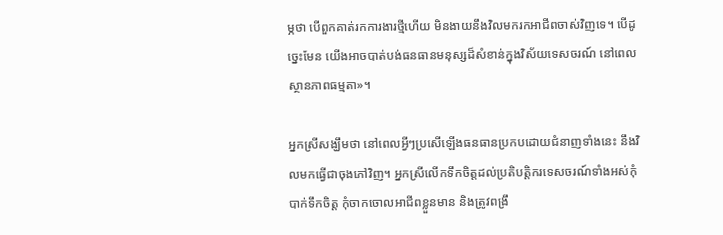ម្ភថា បើពួកគាត់រកការងារថ្មីហើយ មិនងាយនឹងវិលមករកអាជីពចាស់វិញទេ។ បើដូច្នេះមែន យើងអាចបាត់បង់ធនធានមនុស្សដ៏សំខាន់ក្នុងវិស័យទេសចរណ៍ នៅពេលស្ថានភាពធម្មតា»។

អ្នកស្រីសង្ឃឹមថា នៅពេលអ្វីៗប្រសើឡើងធនធានប្រកបដោយជំនាញទាំងនេះ នឹងវិលមកធ្វើជាចុងភៅវិញ។ អ្នកស្រីលើកទឹកចិត្តដល់ប្រតិបត្តិករទេសចរណ៍ទាំងអស់កុំបាក់ទឹកចិត្ត កុំចាកចោលអាជីពខ្លួនមាន និងត្រូវពង្រឹ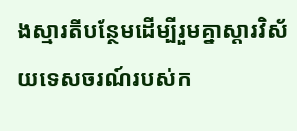ងស្មារតីបន្ថែមដើម្បីរួមគ្នាស្ដារវិស័យទេសចរណ៍របស់ក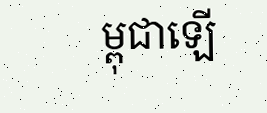ម្ពុជាឡើ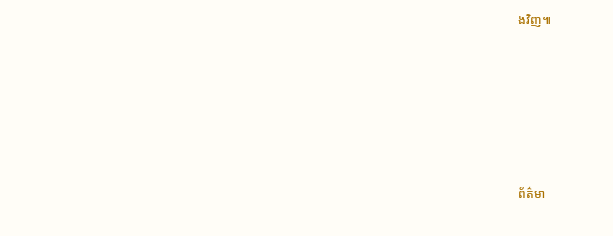ងវិញ៕







ព័ត៌មា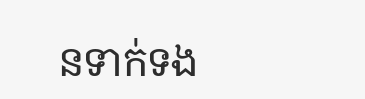នទាក់ទង